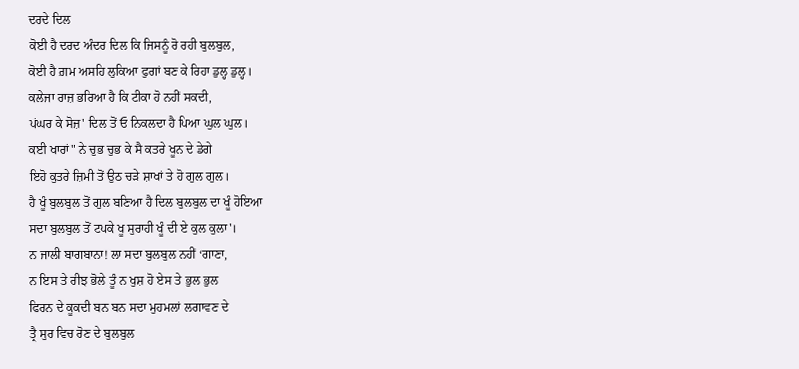ਦਰਦੇ ਦਿਲ
ਕੋਈ ਹੈ ਦਰਦ ਅੰਦਰ ਦਿਲ ਕਿ ਜਿਸਨੂੰ ਰੋ ਰਹੀ ਬੁਲਬੁਲ,
ਕੋਈ ਹੈ ਗ਼ਮ ਅਸਹਿ ਲੁਕਿਆ ਫੁਗਾਂ ਬਣ ਕੇ ਰਿਹਾ ਡੁਲ੍ਹ ਡੁਲ੍ਹ।
ਕਲੇਜਾ ਰਾਜ਼ ਭਰਿਆ ਹੈ ਕਿ ਟੀਕਾ ਹੋ ਨਹੀਂ ਸਕਦੀ,
ਪਂਘਰ ਕੇ ਸੋਜ਼' ਦਿਲ ਤੋਂ ਓ ਨਿਕਲਦਾ ਹੈ ਪਿਆ ਘੁਲ ਘੁਲ।
ਕਈ ਖਾਰਾਂ" ਨੇ ਚੁਭ ਚੁਭ ਕੇ ਸੈ ਕਤਰੇ ਖੂਨ ਦੇ ਡੇਗੇ
ਇਹੋ ਕੁਤਰੇ ਜ਼ਿਮੀ ਤੋਂ ਉਠ ਚੜੇ ਸ਼ਾਖਾਂ ਤੇ ਹੋ ਗੁਲ ਗੁਲ।
ਹੈ ਖੂੰ ਬੁਲਬੁਲ ਤੋਂ ਗੁਲ ਬਣਿਆ ਹੈ ਦਿਲ ਬੁਲਬੁਲ ਦਾ ਖੂੰ ਹੋਇਆ
ਸਦਾ ਬੁਲਬੁਲ ਤੋਂ ਟਪਕੇ ਖੂ ਸੁਰਾਹੀ ਖੂੰ ਦੀ ਏ ਕੁਲ ਕੁਲਾ'।
ਨ ਜਾਲੀ ਬਾਗਬਾਨਾ! ਲਾ ਸਦਾ ਬੁਲਬੁਲ ਨਹੀਂ ‘ਗਾਣਾ,
ਨ ਇਸ ਤੇ ਰੀਝ ਭੋਲੇ ਤੂੰ ਨ ਖੁਸ਼ ਹੋ ਏਸ ਤੇ ਭੁਲ ਭੁਲ
ਫਿਰਨ ਦੇ ਕੂਕਦੀ ਬਨ ਬਨ ਸਦਾ ਮੁਹਮਲਾਂ ਲਗਾਵਣ ਦੇ
ਤ੍ਰੈ ਸੁਰ ਵਿਚ ਰੋਣ ਦੇ ਬੁਲਬੁਲ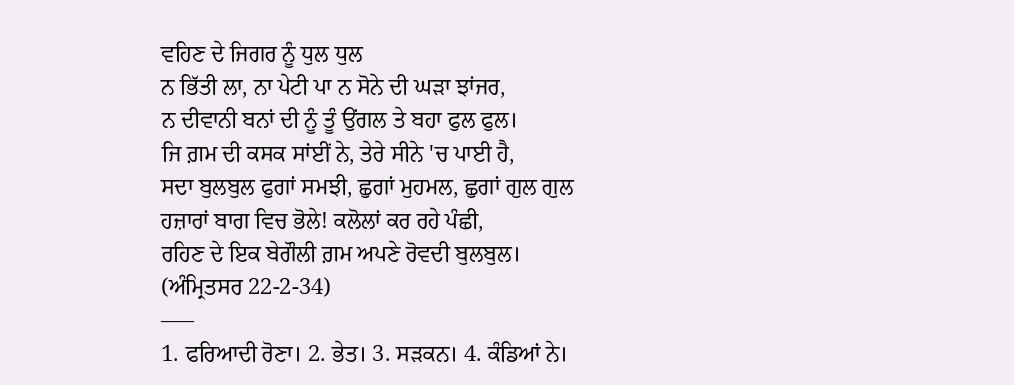ਵਹਿਣ ਦੇ ਜਿਗਰ ਨੂੰ ਧੁਲ ਧੁਲ
ਨ ਭਿੱਤੀ ਲਾ, ਨਾ ਪੇਟੀ ਪਾ ਨ ਸੋਨੇ ਦੀ ਘੜਾ ਝਾਂਜਰ,
ਨ ਦੀਵਾਨੀ ਬਨਾਂ ਦੀ ਨੂੰ ਤੂੰ ਉਂਗਲ ਤੇ ਬਹਾ ਫੁਲ ਫੁਲ।
ਜਿ ਗ਼ਮ ਦੀ ਕਸਕ ਸਾਂਈਂ ਨੇ, ਤੇਰੇ ਸੀਨੇ 'ਚ ਪਾਈ ਹੈ,
ਸਦਾ ਬੁਲਬੁਲ ਫੁਗਾਂ ਸਮਝੀ, ਛੁਗਾਂ ਮੁਹਮਲ, ਛੁਗਾਂ ਗੁਲ ਗੁਲ
ਹਜ਼ਾਰਾਂ ਬਾਗ ਵਿਚ ਭੋਲੇ! ਕਲੋਲਾਂ ਕਰ ਰਹੇ ਪੰਛੀ,
ਰਹਿਣ ਦੇ ਇਕ ਬੇਗੌਲੀ ਗ਼ਮ ਅਪਣੇ ਰੋਵਦੀ ਬੁਲਬੁਲ।
(ਅੰਮ੍ਰਿਤਸਰ 22-2-34)
–––
1. ਫਰਿਆਦੀ ਰੋਣਾ। 2. ਭੇਤ। 3. ਸੜਕਨ। 4. ਕੰਡਿਆਂ ਨੇ।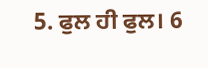5. ਫੁਲ ਹੀ ਫੁਲ। 6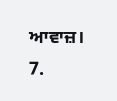ਆਵਾਜ਼। 7.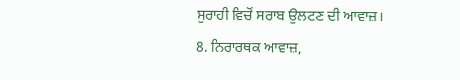ਸੁਰਾਹੀ ਵਿਚੋਂ ਸਰਾਬ ਉਲਟਣ ਦੀ ਆਵਾਜ਼।
8. ਨਿਰਾਰਥਕ ਆਵਾਜ਼,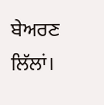ਬੇਅਰਣ ਲਿੱਲਾਂ।